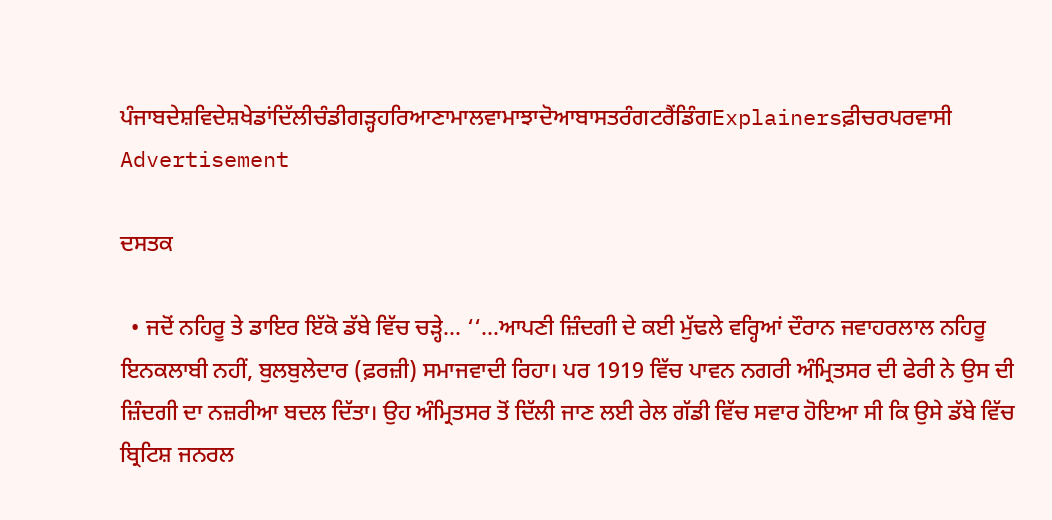ਪੰਜਾਬਦੇਸ਼ਵਿਦੇਸ਼ਖੇਡਾਂਦਿੱਲੀਚੰਡੀਗੜ੍ਹਹਰਿਆਣਾਮਾਲਵਾਮਾਝਾਦੋਆਬਾਸਤਰੰਗਟਰੈਂਡਿੰਗExplainersਫ਼ੀਚਰਪਰਵਾਸੀ
Advertisement

ਦਸਤਕ

  • ਜਦੋਂ ਨਹਿਰੂ ਤੇ ਡਾਇਰ ਇੱਕੋ ਡੱਬੇ ਵਿੱਚ ਚਡ਼੍ਹੇ... ‘‘...ਆਪਣੀ ਜ਼ਿੰਦਗੀ ਦੇ ਕਈ ਮੁੱਢਲੇ ਵਰ੍ਹਿਆਂ ਦੌਰਾਨ ਜਵਾਹਰਲਾਲ ਨਹਿਰੂ ਇਨਕਲਾਬੀ ਨਹੀਂ, ਬੁਲਬੁਲੇਦਾਰ (ਫ਼ਰਜ਼ੀ) ਸਮਾਜਵਾਦੀ ਰਿਹਾ। ਪਰ 1919 ਵਿੱਚ ਪਾਵਨ ਨਗਰੀ ਅੰਮ੍ਰਿਤਸਰ ਦੀ ਫੇਰੀ ਨੇ ਉਸ ਦੀ ਜ਼ਿੰਦਗੀ ਦਾ ਨਜ਼ਰੀਆ ਬਦਲ ਦਿੱਤਾ। ਉਹ ਅੰਮ੍ਰਿਤਸਰ ਤੋਂ ਦਿੱਲੀ ਜਾਣ ਲਈ ਰੇਲ ਗੱਡੀ ਵਿੱਚ ਸਵਾਰ ਹੋਇਆ ਸੀ ਕਿ ਉਸੇ ਡੱਬੇ ਵਿੱਚ ਬ੍ਰਿਟਿਸ਼ ਜਨਰਲ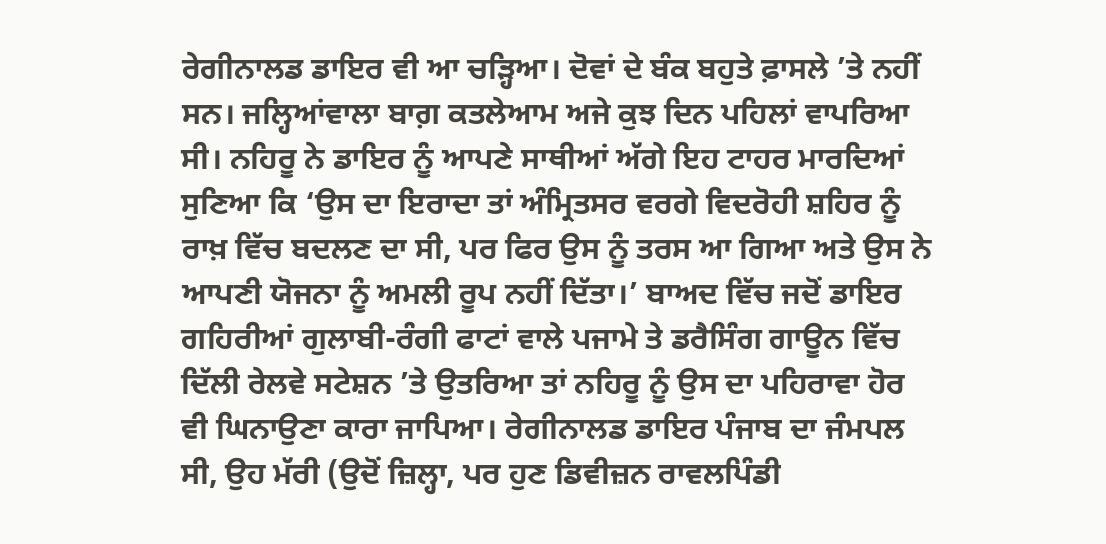ਰੇਗੀਨਾਲਡ ਡਾਇਰ ਵੀ ਆ ਚਡ਼੍ਹਿਆ। ਦੋਵਾਂ ਦੇ ਬੰਕ ਬਹੁਤੇ ਫ਼ਾਸਲੇ ’ਤੇ ਨਹੀਂ ਸਨ। ਜਲ੍ਹਿਆਂਵਾਲਾ ਬਾਗ਼ ਕਤਲੇਆਮ ਅਜੇ ਕੁਝ ਦਿਨ ਪਹਿਲਾਂ ਵਾਪਰਿਆ ਸੀ। ਨਹਿਰੂ ਨੇ ਡਾਇਰ ਨੂੰ ਆਪਣੇ ਸਾਥੀਆਂ ਅੱਗੇ ਇਹ ਟਾਹਰ ਮਾਰਦਿਆਂ ਸੁਣਿਆ ਕਿ ‘ਉਸ ਦਾ ਇਰਾਦਾ ਤਾਂ ਅੰਮ੍ਰਿਤਸਰ ਵਰਗੇ ਵਿਦਰੋਹੀ ਸ਼ਹਿਰ ਨੂੰ ਰਾਖ਼ ਵਿੱਚ ਬਦਲਣ ਦਾ ਸੀ, ਪਰ ਫਿਰ ਉਸ ਨੂੰ ਤਰਸ ਆ ਗਿਆ ਅਤੇ ਉਸ ਨੇ ਆਪਣੀ ਯੋਜਨਾ ਨੂੰ ਅਮਲੀ ਰੂਪ ਨਹੀਂ ਦਿੱਤਾ।’ ਬਾਅਦ ਵਿੱਚ ਜਦੋਂ ਡਾਇਰ ਗਹਿਰੀਆਂ ਗੁਲਾਬੀ-ਰੰਗੀ ਫਾਟਾਂ ਵਾਲੇ ਪਜਾਮੇ ਤੇ ਡਰੈਸਿੰਗ ਗਾਊਨ ਵਿੱਚ ਦਿੱਲੀ ਰੇਲਵੇ ਸਟੇਸ਼ਨ ’ਤੇ ਉਤਰਿਆ ਤਾਂ ਨਹਿਰੂ ਨੂੰ ਉਸ ਦਾ ਪਹਿਰਾਵਾ ਹੋਰ ਵੀ ਘਿਨਾਉਣਾ ਕਾਰਾ ਜਾਪਿਆ। ਰੇਗੀਨਾਲਡ ਡਾਇਰ ਪੰਜਾਬ ਦਾ ਜੰਮਪਲ ਸੀ, ਉਹ ਮੱਰੀ (ਉਦੋਂ ਜ਼ਿਲ੍ਹਾ, ਪਰ ਹੁਣ ਡਿਵੀਜ਼ਨ ਰਾਵਲਪਿੰਡੀ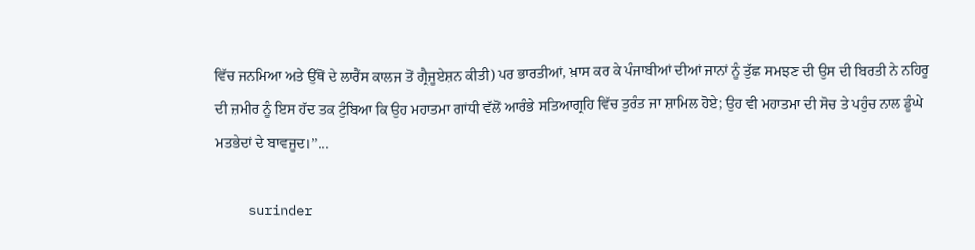ਵਿੱਚ ਜਨਮਿਆ ਅਤੇ ਉੱਥੋਂ ਦੇ ਲਾਰੈਂਸ ਕਾਲਜ ਤੋਂ ਗ੍ਰੈਜੂਏਸ਼ਨ ਕੀਤੀ) ਪਰ ਭਾਰਤੀਆਂ, ਖ਼ਾਸ ਕਰ ਕੇ ਪੰਜਾਬੀਆਂ ਦੀਆਂ ਜਾਨਾਂ ਨੂੰ ਤੁੱਛ ਸਮਝਣ ਦੀ ਉਸ ਦੀ ਬਿਰਤੀ ਨੇ ਨਹਿਰੂ ਦੀ ਜ਼ਮੀਰ ਨੂੰ ਇਸ ਹੱਦ ਤਕ ਟੁੰਬਿਆ ਕਿ ਉਹ ਮਹਾਤਮਾ ਗਾਂਧੀ ਵੱਲੋਂ ਆਰੰਭੇ ਸਤਿਆਗ੍ਰਹਿ ਵਿੱਚ ਤੁਰੰਤ ਜਾ ਸ਼ਾਮਿਲ ਹੋਏ; ਉਹ ਵੀ ਮਹਾਤਮਾ ਦੀ ਸੋਚ ਤੇ ਪਹੁੰਚ ਨਾਲ ਡੂੰਘੇ ਮਤਭੇਦਾਂ ਦੇ ਬਾਵਜੂਦ।’’...

    surinder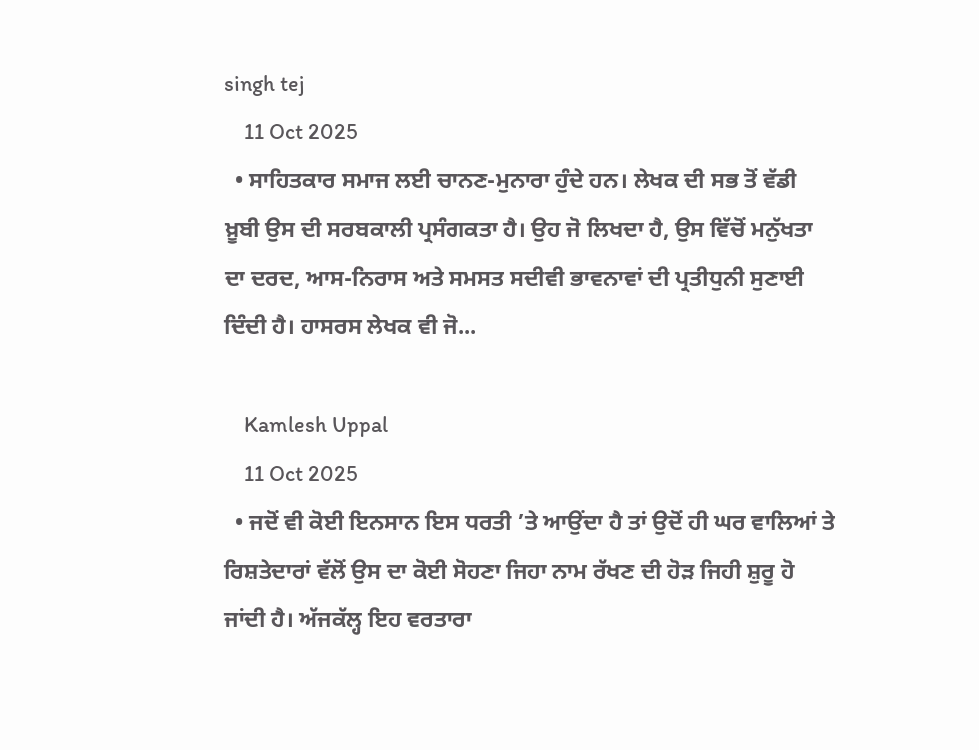singh tej
    11 Oct 2025
  • ਸਾਹਿਤਕਾਰ ਸਮਾਜ ਲਈ ਚਾਨਣ-ਮੁਨਾਰਾ ਹੁੰਦੇ ਹਨ। ਲੇਖਕ ਦੀ ਸਭ ਤੋਂ ਵੱਡੀ ਖ਼ੂਬੀ ਉਸ ਦੀ ਸਰਬਕਾਲੀ ਪ੍ਰਸੰਗਕਤਾ ਹੈ। ਉਹ ਜੋ ਲਿਖਦਾ ਹੈ, ਉਸ ਵਿੱਚੋਂ ਮਨੁੱਖਤਾ ਦਾ ਦਰਦ, ਆਸ-ਨਿਰਾਸ ਅਤੇ ਸਮਸਤ ਸਦੀਵੀ ਭਾਵਨਾਵਾਂ ਦੀ ਪ੍ਰਤੀਧੁਨੀ ਸੁਣਾਈ ਦਿੰਦੀ ਹੈ। ਹਾਸਰਸ ਲੇਖਕ ਵੀ ਜੋ...

    Kamlesh Uppal
    11 Oct 2025
  • ਜਦੋਂ ਵੀ ਕੋਈ ਇਨਸਾਨ ਇਸ ਧਰਤੀ ’ਤੇ ਆਉਂਦਾ ਹੈ ਤਾਂ ਉਦੋਂ ਹੀ ਘਰ ਵਾਲਿਆਂ ਤੇ ਰਿਸ਼ਤੇਦਾਰਾਂ ਵੱਲੋਂ ਉਸ ਦਾ ਕੋਈ ਸੋਹਣਾ ਜਿਹਾ ਨਾਮ ਰੱਖਣ ਦੀ ਹੋੜ ਜਿਹੀ ਸ਼ੁਰੂ ਹੋ ਜਾਂਦੀ ਹੈ। ਅੱਜਕੱਲ੍ਹ ਇਹ ਵਰਤਾਰਾ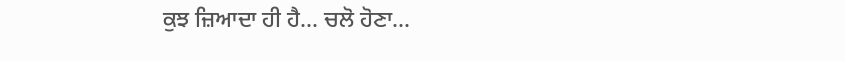ਕੁਝ ਜ਼ਿਆਦਾ ਹੀ ਹੈ... ਚਲੋ ਹੋਣਾ...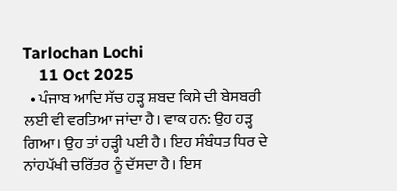Tarlochan Lochi
    11 Oct 2025
  • ਪੰਜਾਬ ਆਦਿ ਸੱਚ ਹੜ੍ਹ ਸ਼ਬਦ ਕਿਸੇ ਦੀ ਬੇਸਬਰੀ ਲਈ ਵੀ ਵਰਤਿਆ ਜਾਂਦਾ ਹੈ। ਵਾਕ ਹਨ: ਉਹ ਹੜ੍ਹ ਗਿਆ। ਉਹ ਤਾਂ ਹੜ੍ਹੀ ਪਈ ਹੈ। ਇਹ ਸੰਬੰਧਤ ਧਿਰ ਦੇ ਨਾਂਹਪੱਖੀ ਚਰਿੱਤਰ ਨੂੰ ਦੱਸਦਾ ਹੈ। ਇਸ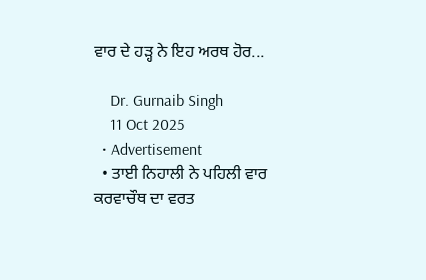ਵਾਰ ਦੇ ਹੜ੍ਹ ਨੇ ਇਹ ਅਰਥ ਹੋਰ...

    Dr. Gurnaib Singh
    11 Oct 2025
  • Advertisement
  • ਤਾਈ ਨਿਹਾਲੀ ਨੇ ਪਹਿਲੀ ਵਾਰ ਕਰਵਾਚੌਥ ਦਾ ਵਰਤ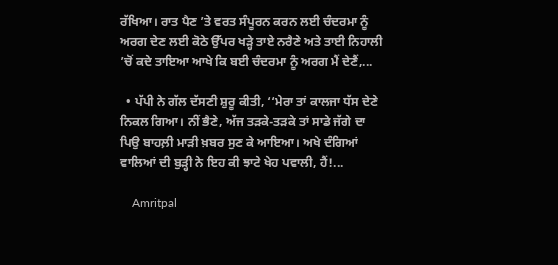ਰੱਖਿਆ। ਰਾਤ ਪੈਣ ’ਤੇ ਵਰਤ ਸੰਪੂਰਨ ਕਰਨ ਲਈ ਚੰਦਰਮਾ ਨੂੰ ਅਰਗ ਦੇਣ ਲਈ ਕੋਠੇ ਉੱਪਰ ਖੜ੍ਹੇ ਤਾਏ ਨਰੈਣੇ ਅਤੇ ਤਾਈ ਨਿਹਾਲੀ ’ਚੋਂ ਕਦੇ ਤਾਇਆ ਆਖੇ ਕਿ ਬਈ ਚੰਦਰਮਾ ਨੂੰ ਅਰਗ ਮੈਂ ਦੇਣੈਂ,...

  • ਪੱਪੀ ਨੇ ਗੱਲ ਦੱਸਣੀ ਸ਼ੁਰੂ ਕੀਤੀ, ‘‘ਮੇਰਾ ਤਾਂ ਕਾਲਜਾ ਧੱਸ ਦੇਣੇ ਨਿਕਲ ਗਿਆ। ਨੀਂ ਭੈਣੇ, ਅੱਜ ਤੜਕੇ-ਤੜਕੇ ਤਾਂ ਸਾਡੇ ਜੱਗੇ ਦਾ ਪਿਉ ਬਾਹਲ਼ੀ ਮਾੜੀ ਖ਼ਬਰ ਸੁਣ ਕੇ ਆਇਆ। ਅਖੇ ਦੰਗਿਆਂ ਵਾਲਿਆਂ ਦੀ ਬੁੜ੍ਹੀ ਨੇ ਇਹ ਕੀ ਝਾਟੇ ਖੇਹ ਪਵਾਲੀ, ਹੈਂ!...

    Amritpal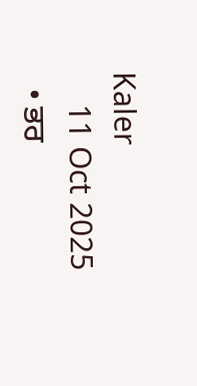Kaler
    11 Oct 2025
  • ਭਰ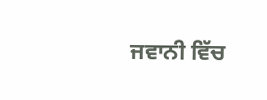ਜਵਾਨੀ ਵਿੱਚ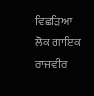ਵਿਛੜਿਆ ਲੋਕ ਗਾਇਕ ਰਾਜਵੀਰ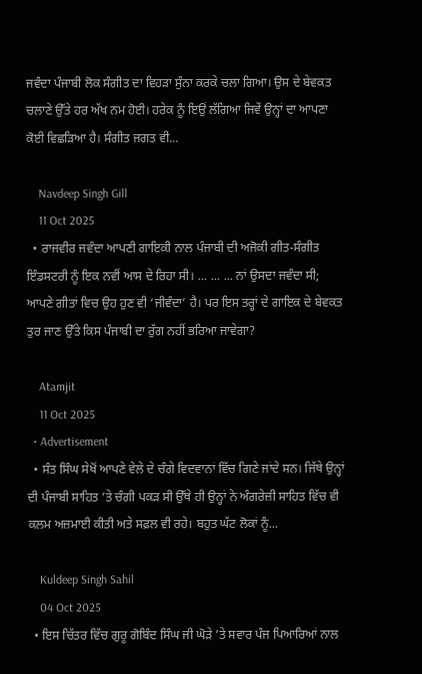ਜਵੰਦਾ ਪੰਜਾਬੀ ਲੋਕ ਸੰਗੀਤ ਦਾ ਵਿਹੜਾ ਸੁੰਨਾ ਕਰਕੇ ਚਲਾ ਗਿਆ। ਉਸ ਦੇ ਬੇਵਕਤ ਚਲਾਣੇ ਉੱਤੇ ਹਰ ਅੱਖ ਨਮ ਹੋਈ। ਹਰੇਕ ਨੂੰ ਇਉਂ ਲੱਗਿਆ ਜਿਵੇਂ ਉਨ੍ਹਾਂ ਦਾ ਆਪਣਾ ਕੋਈ ਵਿਛੜਿਆ ਹੈ। ਸੰਗੀਤ ਜਗਤ ਵੀ...

    Navdeep Singh Gill
    11 Oct 2025
  • ਰਾਜਵੀਰ ਜਵੰਦਾ ਆਪਣੀ ਗਾਇਕੀ ਨਾਲ ਪੰਜਾਬੀ ਦੀ ਅਜੋਕੀ ਗੀਤ-ਸੰਗੀਤ ਇੰਡਸਟਰੀ ਨੂੰ ਇਕ ਨਵੀਂ ਆਸ ਦੇ ਰਿਹਾ ਸੀ। ... ... ... ਨਾਂ ਉਸਦਾ ਜਵੰਦਾ ਸੀ; ਆਪਣੇ ਗੀਤਾਂ ਵਿਚ ਉਹ ਹੁਣ ਵੀ ‘ਜੀਵੰਦਾ’ ਹੈ। ਪਰ ਇਸ ਤਰ੍ਹਾਂ ਦੇ ਗਾਇਕ ਦੇ ਬੇਵਕਤ ਤੁਰ ਜਾਣ ਉੱਤੇ ਕਿਸ ਪੰਜਾਬੀ ਦਾ ਰੁੱਗ ਨਹੀਂ ਭਰਿਆ ਜਾਵੇਗਾ?

    Atamjit
    11 Oct 2025
  • Advertisement
  • ਸੰਤ ਸਿੰਘ ਸੇਖੋਂ ਆਪਣੇ ਵੇਲੇ ਦੇ ਚੰਗੇ ਵਿਦਵਾਨਾਂ ਵਿੱਚ ਗਿਣੇ ਜਾਂਦੇ ਸਨ। ਜਿੱਥੇ ਉਨ੍ਹਾਂ ਦੀ ਪੰਜਾਬੀ ਸਾਹਿਤ ’ਤੇ ਚੰਗੀ ਪਕੜ ਸੀ ਉੱਥੇ ਹੀ ਉਨ੍ਹਾਂ ਨੇ ਅੰਗਰੇਜ਼ੀ ਸਾਹਿਤ ਵਿੱਚ ਵੀ ਕਲਮ ਅਜ਼ਮਾਈ ਕੀਤੀ ਅਤੇ ਸਫ਼ਲ ਵੀ ਰਹੇ। ਬਹੁਤ ਘੱਟ ਲੋਕਾਂ ਨੂੰ...

    Kuldeep Singh Sahil
    04 Oct 2025
  • ਇਸ ਚਿੱਤਰ ਵਿੱਚ ਗੁਰੂ ਗੋਬਿੰਦ ਸਿੰਘ ਜੀ ਘੋੜੇ ’ਤੇ ਸਵਾਰ ਪੰਜ ਪਿਆਰਿਆਂ ਨਾਲ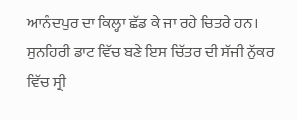ਆਨੰਦਪੁਰ ਦਾ ਕਿਲ੍ਹਾ ਛੱਡ ਕੇ ਜਾ ਰਹੇ ਚਿਤਰੇ ਹਨ। ਸੁਨਹਿਰੀ ਡਾਟ ਵਿੱਚ ਬਣੇ ਇਸ ਚਿੱਤਰ ਦੀ ਸੱਜੀ ਨੁੱਕਰ ਵਿੱਚ ਸ੍ਰੀ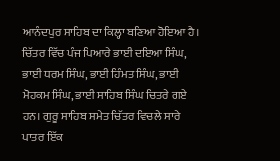ਆਨੰਦਪੁਰ ਸਾਹਿਬ ਦਾ ਕਿਲ੍ਹਾ ਬਣਿਆ ਹੋਇਆ ਹੈ। ਚਿੱਤਰ ਵਿੱਚ ਪੰਜ ਪਿਆਰੇ ਭਾਈ ਦਇਆ ਸਿੰਘ, ਭਾਈ ਧਰਮ ਸਿੰਘ, ਭਾਈ ਹਿੰਮਤ ਸਿੰਘ, ਭਾਈ ਮੋਹਕਮ ਸਿੰਘ, ਭਾਈ ਸਾਹਿਬ ਸਿੰਘ ਚਿਤਰੇ ਗਏ ਹਨ। ਗੁਰੂ ਸਾਹਿਬ ਸਮੇਤ ਚਿੱਤਰ ਵਿਚਲੇ ਸਾਰੇ ਪਾਤਰ ਇੱਕ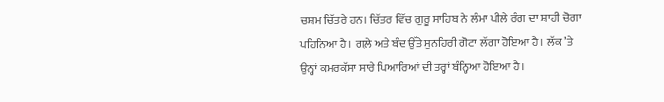ਚਸ਼ਮ ਚਿੱਤਰੇ ਹਨ। ਚਿੱਤਰ ਵਿੱਚ ਗੁਰੂ ਸਾਹਿਬ ਨੇ ਲੰਮਾ ਪੀਲੇ ਰੰਗ ਦਾ ਸ਼ਾਹੀ ਚੋਗਾ ਪਹਿਨਿਆ ਹੈ। ਗਲ਼ੇ ਅਤੇ ਬੰਦ ਉੱਤੇ ਸੁਨਹਿਰੀ ਗੋਟਾ ਲੱਗਾ ਹੋਇਆ ਹੈ। ਲੱਕ ’ਤੇ ਉਨ੍ਹਾਂ ਕਮਰਕੱਸਾ ਸਾਰੇ ਪਿਆਰਿਆਂ ਦੀ ਤਰ੍ਹਾਂ ਬੰਨ੍ਹਿਆ ਹੋਇਆ ਹੈ।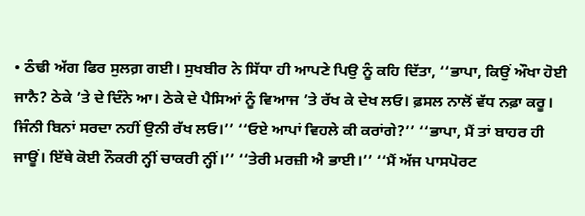• ਠੰਢੀ ਅੱਗ ਫਿਰ ਸੁਲਗ਼ ਗਈ। ਸੁਖਬੀਰ ਨੇ ਸਿੱਧਾ ਹੀ ਆਪਣੇ ਪਿਉ ਨੂੰ ਕਹਿ ਦਿੱਤਾ, ‘‘ਭਾਪਾ, ਕਿਉਂ ਔਖਾ ਹੋਈ ਜਾਨੈ? ਠੇਕੇ ’ਤੇ ਦੇ ਦਿੰਨੇ ਆ। ਠੇਕੇ ਦੇ ਪੈਸਿਆਂ ਨੂੰ ਵਿਆਜ ’ਤੇ ਰੱਖ ਕੇ ਦੇਖ ਲਓ। ਫ਼ਸਲ ਨਾਲੋਂ ਵੱਧ ਨਫ਼ਾ ਕਰੂ। ਜਿੰਨੀ ਬਿਨਾਂ ਸਰਦਾ ਨਹੀਂ ਉਨੀ ਰੱਖ ਲਓ।’’ ‘‘ਓਏ ਆਪਾਂ ਵਿਹਲੇ ਕੀ ਕਰਾਂਗੇ?’’ ‘‘ਭਾਪਾ, ਮੈਂ ਤਾਂ ਬਾਹਰ ਹੀ ਜਾਊਂ। ਇੱਥੇ ਕੋਈ ਨੌਕਰੀ ਨ੍ਹੀਂ ਚਾਕਰੀ ਨ੍ਹੀਂ।’’ ‘‘ਤੇਰੀ ਮਰਜ਼ੀ ਐ ਭਾਈ।’’ ‘‘ਮੈਂ ਅੱਜ ਪਾਸਪੋਰਟ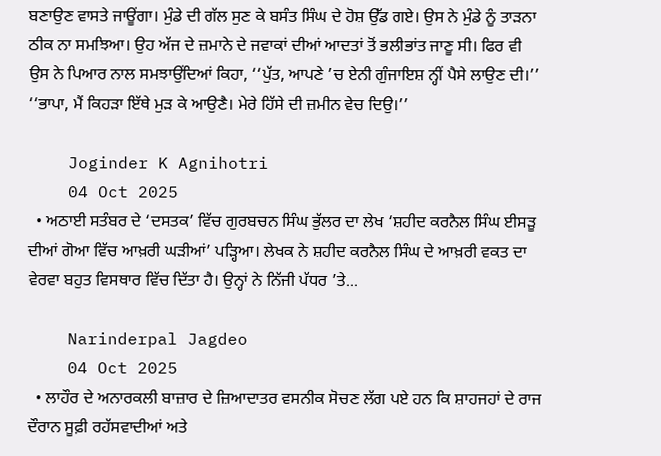ਬਣਾਉਣ ਵਾਸਤੇ ਜਾਊਂਗਾ। ਮੁੰਡੇ ਦੀ ਗੱਲ ਸੁਣ ਕੇ ਬਸੰਤ ਸਿੰਘ ਦੇ ਹੋਸ਼ ਉੱਡ ਗਏ। ਉਸ ਨੇ ਮੁੰਡੇ ਨੂੰ ਤਾੜਨਾ ਠੀਕ ਨਾ ਸਮਝਿਆ। ਉਹ ਅੱਜ ਦੇ ਜ਼ਮਾਨੇ ਦੇ ਜਵਾਕਾਂ ਦੀਆਂ ਆਦਤਾਂ ਤੋਂ ਭਲੀਭਾਂਤ ਜਾਣੂ ਸੀ। ਫਿਰ ਵੀ ਉਸ ਨੇ ਪਿਆਰ ਨਾਲ ਸਮਝਾਉਂਦਿਆਂ ਕਿਹਾ, ‘‘ਪੁੱਤ, ਆਪਣੇ ’ਚ ਏਨੀ ਗੁੰਜਾਇਸ਼ ਨ੍ਹੀਂ ਪੈਸੇ ਲਾਉਣ ਦੀ।’’ ‘‘ਭਾਪਾ, ਮੈਂ ਕਿਹੜਾ ਇੱਥੇ ਮੁੜ ਕੇ ਆਉਣੈ। ਮੇਰੇ ਹਿੱਸੇ ਦੀ ਜ਼ਮੀਨ ਵੇਚ ਦਿਉ।’’

    Joginder K Agnihotri
    04 Oct 2025
  • ਅਠਾਈ ਸਤੰਬਰ ਦੇ ‘ਦਸਤਕ’ ਵਿੱਚ ਗੁਰਬਚਨ ਸਿੰਘ ਭੁੱਲਰ ਦਾ ਲੇਖ ‘ਸ਼ਹੀਦ ਕਰਨੈਲ ਸਿੰਘ ਈਸੜੂ ਦੀਆਂ ਗੋਆ ਵਿੱਚ ਆਖ਼ਰੀ ਘੜੀਆਂ’ ਪੜ੍ਹਿਆ। ਲੇਖਕ ਨੇ ਸ਼ਹੀਦ ਕਰਨੈਲ ਸਿੰਘ ਦੇ ਆਖ਼ਰੀ ਵਕਤ ਦਾ ਵੇਰਵਾ ਬਹੁਤ ਵਿਸਥਾਰ ਵਿੱਚ ਦਿੱਤਾ ਹੈ। ਉਨ੍ਹਾਂ ਨੇ ਨਿੱਜੀ ਪੱਧਰ ’ਤੇ...

    Narinderpal Jagdeo
    04 Oct 2025
  • ਲਾਹੌਰ ਦੇ ਅਨਾਰਕਲੀ ਬਾਜ਼ਾਰ ਦੇ ਜ਼ਿਆਦਾਤਰ ਵਸਨੀਕ ਸੋਚਣ ਲੱਗ ਪਏ ਹਨ ਕਿ ਸ਼ਾਹਜਹਾਂ ਦੇ ਰਾਜ ਦੌਰਾਨ ਸੂਫ਼ੀ ਰਹੱਸਵਾਦੀਆਂ ਅਤੇ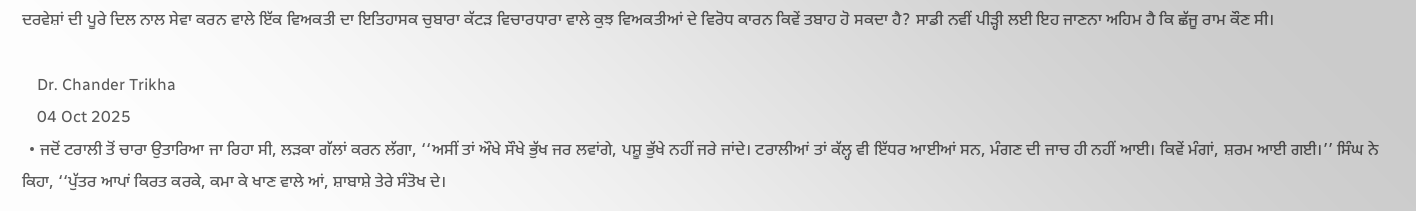ਦਰਵੇਸ਼ਾਂ ਦੀ ਪੂਰੇ ਦਿਲ ਨਾਲ ਸੇਵਾ ਕਰਨ ਵਾਲੇ ਇੱਕ ਵਿਅਕਤੀ ਦਾ ਇਤਿਹਾਸਕ ਚੁਬਾਰਾ ਕੱਟਡ਼ ਵਿਚਾਰਧਾਰਾ ਵਾਲੇ ਕੁਝ ਵਿਅਕਤੀਆਂ ਦੇ ਵਿਰੋਧ ਕਾਰਨ ਕਿਵੇਂ ਤਬਾਹ ਹੋ ਸਕਦਾ ਹੈ? ਸਾਡੀ ਨਵੀਂ ਪੀੜ੍ਹੀ ਲਈ ਇਹ ਜਾਣਨਾ ਅਹਿਮ ਹੈ ਕਿ ਛੱਜੂ ਰਾਮ ਕੌਣ ਸੀ।

    Dr. Chander Trikha
    04 Oct 2025
  • ਜਦੋਂ ਟਰਾਲੀ ਤੋਂ ਚਾਰਾ ਉਤਾਰਿਆ ਜਾ ਰਿਹਾ ਸੀ, ਲਡ਼ਕਾ ਗੱਲਾਂ ਕਰਨ ਲੱਗਾ, ‘‘ਅਸੀਂ ਤਾਂ ਔਖੇ ਸੌਖੇ ਭੁੱਖ ਜਰ ਲਵਾਂਗੇ, ਪਸ਼ੂ ਭੁੱਖੇ ਨਹੀਂ ਜਰੇ ਜਾਂਦੇ। ਟਰਾਲੀਆਂ ਤਾਂ ਕੱਲ੍ਹ ਵੀ ਇੱਧਰ ਆਈਆਂ ਸਨ, ਮੰਗਣ ਦੀ ਜਾਚ ਹੀ ਨਹੀਂ ਆਈ। ਕਿਵੇਂ ਮੰਗਾਂ, ਸ਼ਰਮ ਆਈ ਗਈ।’’ ਸਿੰਘ ਨੇ ਕਿਹਾ, ‘‘ਪੁੱਤਰ ਆਪਾਂ ਕਿਰਤ ਕਰਕੇ, ਕਮਾ ਕੇ ਖਾਣ ਵਾਲੇ ਆਂ, ਸ਼ਾਬਾਸ਼ੇ ਤੇਰੇ ਸੰਤੋਖ ਦੇ।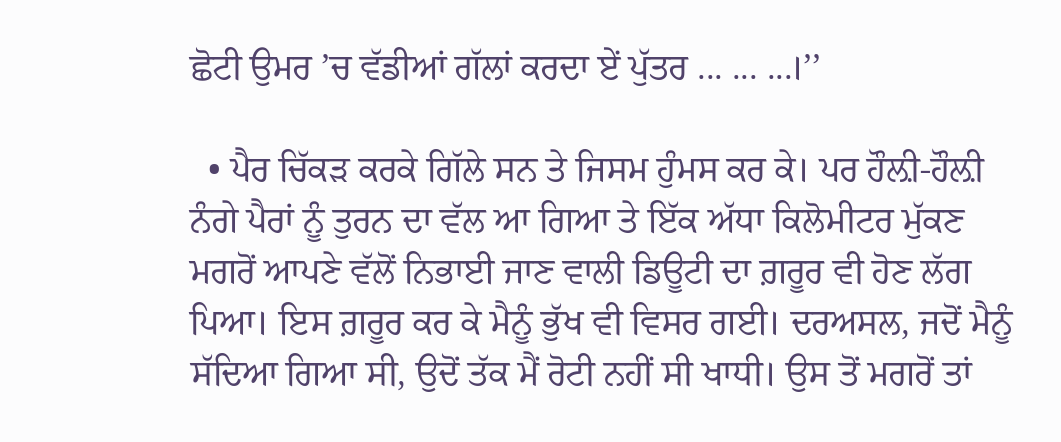ਛੋਟੀ ਉਮਰ ’ਚ ਵੱਡੀਆਂ ਗੱਲਾਂ ਕਰਦਾ ਏਂ ਪੁੱਤਰ ... ... ...।’’

  • ਪੈਰ ਚਿੱਕਡ਼ ਕਰਕੇ ਗਿੱਲੇ ਸਨ ਤੇ ਜਿਸਮ ਹੁੰਮਸ ਕਰ ਕੇ। ਪਰ ਹੌਲ਼ੀ-ਹੌਲ਼ੀ ਨੰਗੇ ਪੈਰਾਂ ਨੂੰ ਤੁਰਨ ਦਾ ਵੱਲ ਆ ਗਿਆ ਤੇ ਇੱਕ ਅੱਧਾ ਕਿਲੋਮੀਟਰ ਮੁੱਕਣ ਮਗਰੋਂ ਆਪਣੇ ਵੱਲੋਂ ਨਿਭਾਈ ਜਾਣ ਵਾਲੀ ਡਿਊਟੀ ਦਾ ਗ਼ਰੂਰ ਵੀ ਹੋਣ ਲੱਗ ਪਿਆ। ਇਸ ਗ਼ਰੂਰ ਕਰ ਕੇ ਮੈਨੂੰ ਭੁੱਖ ਵੀ ਵਿਸਰ ਗਈ। ਦਰਅਸਲ, ਜਦੋਂ ਮੈਨੂੰ ਸੱਦਿਆ ਗਿਆ ਸੀ, ਉਦੋਂ ਤੱਕ ਮੈਂ ਰੋਟੀ ਨਹੀਂ ਸੀ ਖਾਧੀ। ਉਸ ਤੋਂ ਮਗਰੋਂ ਤਾਂ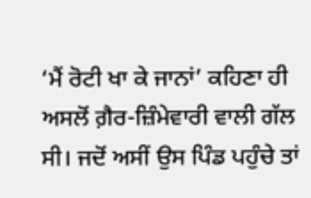‘ਮੈਂ ਰੋਟੀ ਖਾ ਕੇ ਜਾਨਾਂ’ ਕਹਿਣਾ ਹੀ ਅਸਲੋਂ ਗ਼ੈਰ-ਜ਼ਿੰਮੇਵਾਰੀ ਵਾਲੀ ਗੱਲ ਸੀ। ਜਦੋਂ ਅਸੀਂ ਉਸ ਪਿੰਡ ਪਹੁੰਚੇ ਤਾਂ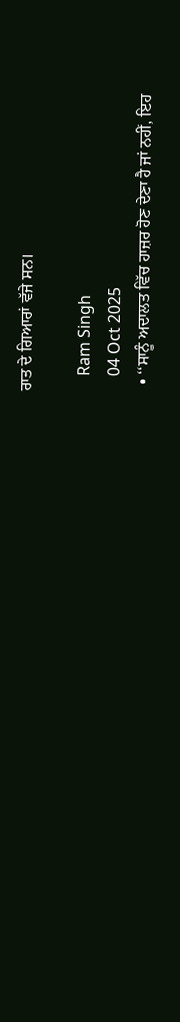ਰਾਤ ਦੇ ਗਿਆਰਾਂ ਵੱਜੇ ਸਨ।

    Ram Singh
    04 Oct 2025
  • ‘‘ਸਾਨੂੰ ਅਦਾਲਤ ਵਿੱਚ ਹਾਜ਼ਰ ਹੋਣ ਦੇਣਾ ਹੈ ਜਾਂ ਨਹੀਂ, ਇਹ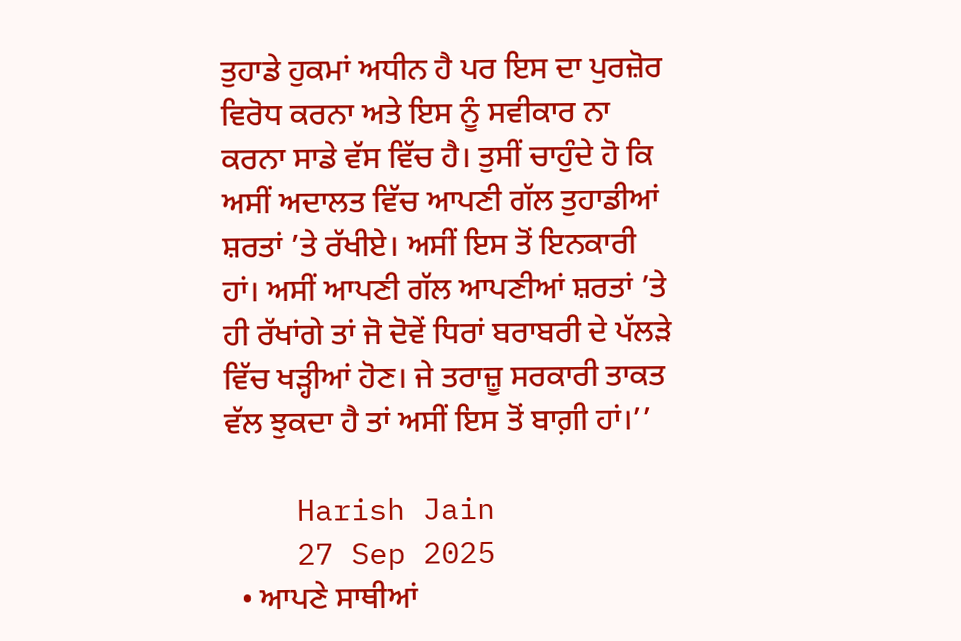ਤੁਹਾਡੇ ਹੁਕਮਾਂ ਅਧੀਨ ਹੈ ਪਰ ਇਸ ਦਾ ਪੁਰਜ਼ੋਰ ਵਿਰੋਧ ਕਰਨਾ ਅਤੇ ਇਸ ਨੂੰ ਸਵੀਕਾਰ ਨਾ ਕਰਨਾ ਸਾਡੇ ਵੱਸ ਵਿੱਚ ਹੈ। ਤੁਸੀਂ ਚਾਹੁੰਦੇ ਹੋ ਕਿ ਅਸੀਂ ਅਦਾਲਤ ਵਿੱਚ ਆਪਣੀ ਗੱਲ ਤੁਹਾਡੀਆਂ ਸ਼ਰਤਾਂ ’ਤੇ ਰੱਖੀਏ। ਅਸੀਂ ਇਸ ਤੋਂ ਇਨਕਾਰੀ ਹਾਂ। ਅਸੀਂ ਆਪਣੀ ਗੱਲ ਆਪਣੀਆਂ ਸ਼ਰਤਾਂ ’ਤੇ ਹੀ ਰੱਖਾਂਗੇ ਤਾਂ ਜੋ ਦੋਵੇਂ ਧਿਰਾਂ ਬਰਾਬਰੀ ਦੇ ਪੱਲਡ਼ੇ ਵਿੱਚ ਖਡ਼੍ਹੀਆਂ ਹੋਣ। ਜੇ ਤਰਾਜ਼ੂ ਸਰਕਾਰੀ ਤਾਕਤ ਵੱਲ ਝੁਕਦਾ ਹੈ ਤਾਂ ਅਸੀਂ ਇਸ ਤੋਂ ਬਾਗ਼ੀ ਹਾਂ।’’

    Harish Jain
    27 Sep 2025
  • ਆਪਣੇ ਸਾਥੀਆਂ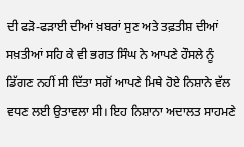ਦੀ ਫੜੋ-ਫੜਾਈ ਦੀਆਂ ਖ਼ਬਰਾਂ ਸੁਣ ਅਤੇ ਤਫ਼ਤੀਸ਼ ਦੀਆਂ ਸਖ਼ਤੀਆਂ ਸਹਿ ਕੇ ਵੀ ਭਗਤ ਸਿੰਘ ਨੇ ਆਪਣੇ ਹੌਸਲੇ ਨੂੰ ਡਿੱਗਣ ਨਹੀਂ ਸੀ ਦਿੱਤਾ ਸਗੋਂ ਆਪਣੇ ਮਿਥੇ ਹੋਏ ਨਿਸ਼ਾਨੇ ਵੱਲ ਵਧਣ ਲਈ ਉਤਾਵਲਾ ਸੀ। ਇਹ ਨਿਸ਼ਾਨਾ ਅਦਾਲਤ ਸਾਹਮਣੇ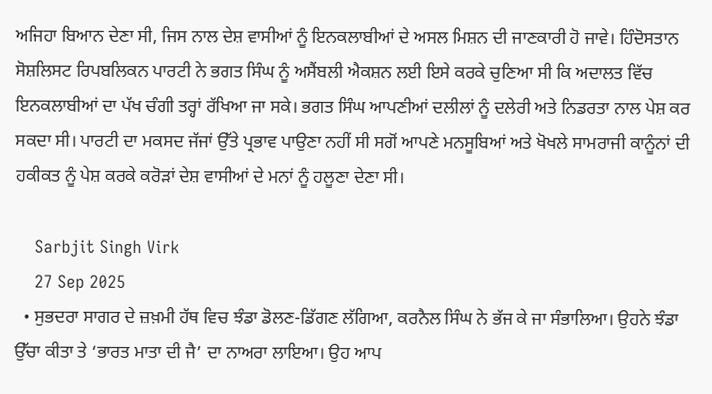ਅਜਿਹਾ ਬਿਆਨ ਦੇਣਾ ਸੀ, ਜਿਸ ਨਾਲ ਦੇਸ਼ ਵਾਸੀਆਂ ਨੂੰ ਇਨਕਲਾਬੀਆਂ ਦੇ ਅਸਲ ਮਿਸ਼ਨ ਦੀ ਜਾਣਕਾਰੀ ਹੋ ਜਾਵੇ। ਹਿੰਦੋਸਤਾਨ ਸੋਸ਼ਲਿਸਟ ਰਿਪਬਲਿਕਨ ਪਾਰਟੀ ਨੇ ਭਗਤ ਸਿੰਘ ਨੂੰ ਅਸੈਂਬਲੀ ਐਕਸ਼ਨ ਲਈ ਇਸੇ ਕਰਕੇ ਚੁਣਿਆ ਸੀ ਕਿ ਅਦਾਲਤ ਵਿੱਚ ਇਨਕਲਾਬੀਆਂ ਦਾ ਪੱਖ ਚੰਗੀ ਤਰ੍ਹਾਂ ਰੱਖਿਆ ਜਾ ਸਕੇ। ਭਗਤ ਸਿੰਘ ਆਪਣੀਆਂ ਦਲੀਲਾਂ ਨੂੰ ਦਲੇਰੀ ਅਤੇ ਨਿਡਰਤਾ ਨਾਲ ਪੇਸ਼ ਕਰ ਸਕਦਾ ਸੀ। ਪਾਰਟੀ ਦਾ ਮਕਸਦ ਜੱਜਾਂ ਉੱਤੇ ਪ੍ਰਭਾਵ ਪਾਉਣਾ ਨਹੀਂ ਸੀ ਸਗੋਂ ਆਪਣੇ ਮਨਸੂਬਿਆਂ ਅਤੇ ਖੋਖਲੇ ਸਾਮਰਾਜੀ ਕਾਨੂੰਨਾਂ ਦੀ ਹਕੀਕਤ ਨੂੰ ਪੇਸ਼ ਕਰਕੇ ਕਰੋੜਾਂ ਦੇਸ਼ ਵਾਸੀਆਂ ਦੇ ਮਨਾਂ ਨੂੰ ਹਲੂਣਾ ਦੇਣਾ ਸੀ।

    Sarbjit Singh Virk
    27 Sep 2025
  • ਸੁਭਦਰਾ ਸਾਗਰ ਦੇ ਜ਼ਖ਼ਮੀ ਹੱਥ ਵਿਚ ਝੰਡਾ ਡੋਲਣ-ਡਿੱਗਣ ਲੱਗਿਆ, ਕਰਨੈਲ ਸਿੰਘ ਨੇ ਭੱਜ ਕੇ ਜਾ ਸੰਭਾਲਿਆ। ਉਹਨੇ ਝੰਡਾ ਉੱਚਾ ਕੀਤਾ ਤੇ ‘ਭਾਰਤ ਮਾਤਾ ਦੀ ਜੈ’ ਦਾ ਨਾਅਰਾ ਲਾਇਆ। ਉਹ ਆਪ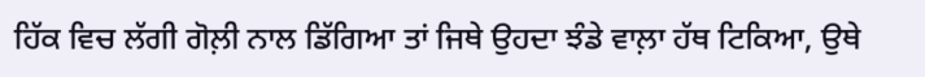ਹਿੱਕ ਵਿਚ ਲੱਗੀ ਗੋਲ਼ੀ ਨਾਲ ਡਿੱਗਿਆ ਤਾਂ ਜਿਥੇ ਉਹਦਾ ਝੰਡੇ ਵਾਲ਼ਾ ਹੱਥ ਟਿਕਿਆ, ਉਥੇ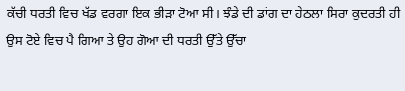ਕੱਚੀ ਧਰਤੀ ਵਿਚ ਖੱਡ ਵਰਗਾ ਇਕ ਭੀੜਾ ਟੋਆ ਸੀ। ਝੰਡੇ ਦੀ ਡਾਂਗ ਦਾ ਹੇਠਲਾ ਸਿਰਾ ਕੁਦਰਤੀ ਹੀ ਉਸ ਟੋਏ ਵਿਚ ਪੈ ਗਿਆ ਤੇ ਉਹ ਗੋਆ ਦੀ ਧਰਤੀ ਉੱਤੇ ਉੱਚਾ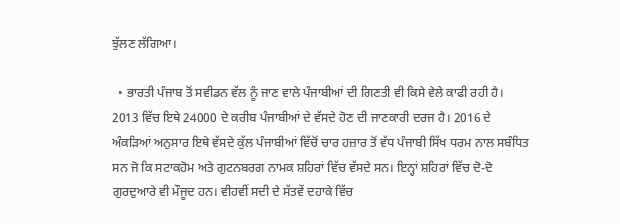ਝੁੱਲਣ ਲੱਗਿਆ।

  • ਭਾਰਤੀ ਪੰਜਾਬ ਤੋਂ ਸਵੀਡਨ ਵੱਲ ਨੂੰ ਜਾਣ ਵਾਲੇ ਪੰਜਾਬੀਆਂ ਦੀ ਗਿਣਤੀ ਵੀ ਕਿਸੇ ਵੇਲੇ ਕਾਫੀ ਰਹੀ ਹੈ। 2013 ਵਿੱਚ ਇਥੇ 24000 ਦੇ ਕਰੀਬ ਪੰਜਾਬੀਆਂ ਦੇ ਵੱਸਦੇ ਹੋਣ ਦੀ ਜਾਣਕਾਰੀ ਦਰਜ ਹੈ। 2016 ਦੇ ਅੰਕੜਿਆਂ ਅਨੁਸਾਰ ਇਥੇ ਵੱਸਦੇ ਕੁੱਲ ਪੰਜਾਬੀਆਂ ਵਿੱਚੋਂ ਚਾਰ ਹਜ਼ਾਰ ਤੋਂ ਵੱਧ ਪੰਜਾਬੀ ਸਿੱਖ ਧਰਮ ਨਾਲ ਸਬੰਧਿਤ ਸਨ ਜੋ ਕਿ ਸਟਾਕਹੋਮ ਅਤੇ ਗੁਟਨਬਰਗ ਨਾਮਕ ਸ਼ਹਿਰਾਂ ਵਿੱਚ ਵੱਸਦੇ ਸਨ। ਇਨ੍ਹਾਂ ਸ਼ਹਿਰਾਂ ਵਿੱਚ ਦੋ-ਦੋ ਗੁਰਦੁਆਰੇ ਵੀ ਮੌਜੂਦ ਹਨ। ਵੀਹਵੀਂ ਸਦੀ ਦੇ ਸੱਤਵੇਂ ਦਹਾਕੇ ਵਿੱਚ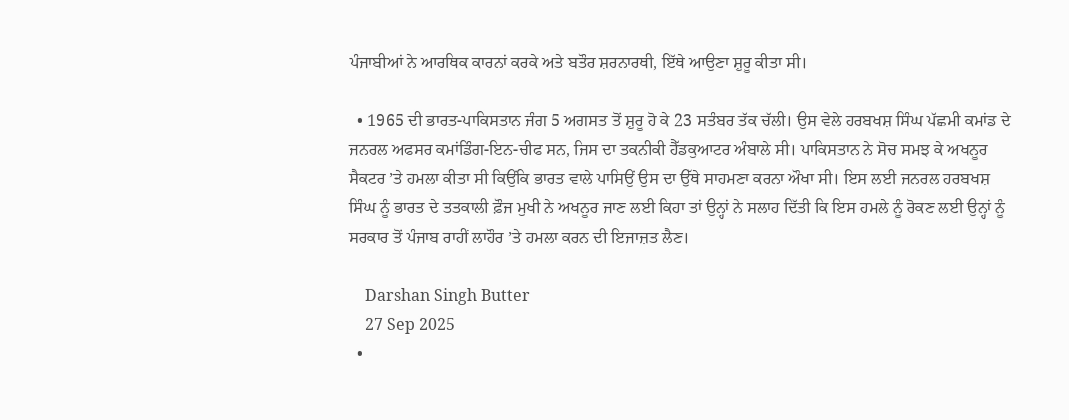ਪੰਜਾਬੀਆਂ ਨੇ ਆਰਥਿਕ ਕਾਰਨਾਂ ਕਰਕੇ ਅਤੇ ਬਤੌਰ ਸ਼ਰਨਾਰਥੀ, ਇੱਥੇ ਆਉਣਾ ਸ਼ੁਰੂ ਕੀਤਾ ਸੀ।

  • 1965 ਦੀ ਭਾਰਤ-ਪਾਕਿਸਤਾਨ ਜੰਗ 5 ਅਗਸਤ ਤੋਂ ਸ਼ੁਰੂ ਹੋ ਕੇ 23 ਸਤੰਬਰ ਤੱਕ ਚੱਲੀ। ਉਸ ਵੇਲੇ ਹਰਬਖਸ਼ ਸਿੰਘ ਪੱਛਮੀ ਕਮਾਂਡ ਦੇ ਜਨਰਲ ਅਫਸਰ ਕਮਾਂਡਿੰਗ-ਇਨ-ਚੀਫ ਸਨ, ਜਿਸ ਦਾ ਤਕਨੀਕੀ ਹੈੱਡਕੁਆਟਰ ਅੰਬਾਲੇ ਸੀ। ਪਾਕਿਸਤਾਨ ਨੇ ਸੋਚ ਸਮਝ ਕੇ ਅਖਨੂਰ ਸੈਕਟਰ ’ਤੇ ਹਮਲਾ ਕੀਤਾ ਸੀ ਕਿਉਂਕਿ ਭਾਰਤ ਵਾਲੇ ਪਾਸਿਉਂ ਉਸ ਦਾ ਉੱਥੇ ਸਾਹਮਣਾ ਕਰਨਾ ਔਖਾ ਸੀ। ਇਸ ਲਈ ਜਨਰਲ ਹਰਬਖਸ਼ ਸਿੰਘ ਨੂੰ ਭਾਰਤ ਦੇ ਤਤਕਾਲੀ ਫ਼ੌਜ ਮੁਖੀ ਨੇ ਅਖਨੂਰ ਜਾਣ ਲਈ ਕਿਹਾ ਤਾਂ ਉਨ੍ਹਾਂ ਨੇ ਸਲਾਹ ਦਿੱਤੀ ਕਿ ਇਸ ਹਮਲੇ ਨੂੰ ਰੋਕਣ ਲਈ ਉਨ੍ਹਾਂ ਨੂੰ ਸਰਕਾਰ ਤੋਂ ਪੰਜਾਬ ਰਾਹੀਂ ਲਾਹੌਰ ’ਤੇ ਹਮਲਾ ਕਰਨ ਦੀ ਇਜਾਜ਼ਤ ਲੈਣ।

    Darshan Singh Butter
    27 Sep 2025
  •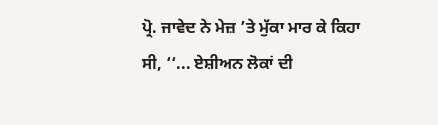ਪ੍ਰੋ. ਜਾਵੇਦ ਨੇ ਮੇਜ਼ ’ਤੇ ਮੁੱਕਾ ਮਾਰ ਕੇ ਕਿਹਾ ਸੀ, ‘‘... ਏਸ਼ੀਅਨ ਲੋਕਾਂ ਦੀ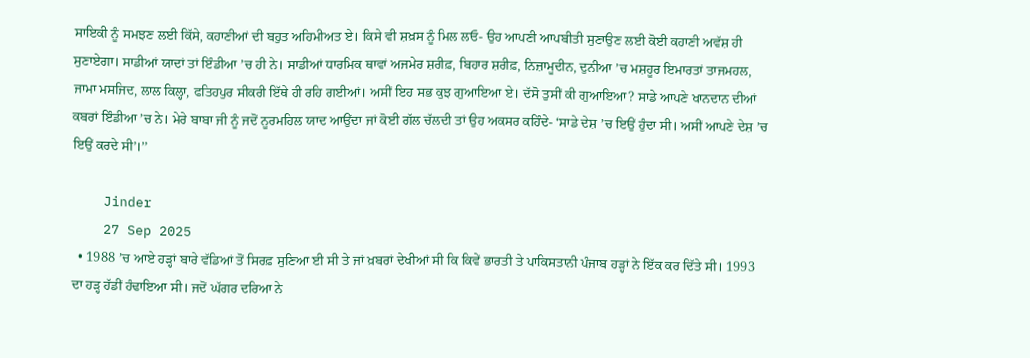ਸਾਇਕੀ ਨੂੰ ਸਮਝਣ ਲਈ ਕਿੱਸੇ, ਕਹਾਣੀਆਂ ਦੀ ਬਹੁਤ ਅਹਿਮੀਅਤ ਏ। ਕਿਸੇ ਵੀ ਸ਼ਖ਼ਸ ਨੂੰ ਮਿਲ ਲਓ- ਉਹ ਆਪਣੀ ਆਪਬੀਤੀ ਸੁਣਾਉਣ ਲਈ ਕੋਈ ਕਹਾਣੀ ਅਵੱਸ਼ ਹੀ ਸੁਣਾਏਗਾ। ਸਾਡੀਆਂ ਯਾਦਾਂ ਤਾਂ ਇੰਡੀਆ ’ਚ ਹੀ ਨੇ। ਸਾਡੀਆਂ ਧਾਰਮਿਕ ਥਾਵਾਂ ਅਜਮੇਰ ਸ਼ਰੀਫ਼, ਬਿਹਾਰ ਸ਼ਰੀਫ਼, ਨਿਜ਼ਾਮੂਦੀਨ, ਦੁਨੀਆ ’ਚ ਮਸ਼ਹੂਰ ਇਮਾਰਤਾਂ ਤਾਜਮਹਲ, ਜਾਮਾ ਮਸਜਿਦ, ਲਾਲ ਕਿਲ੍ਹਾ, ਫਤਿਹਪੁਰ ਸੀਕਰੀ ਇੱਥੇ ਹੀ ਰਹਿ ਗਈਆਂ। ਅਸੀਂ ਇਹ ਸਭ ਕੁਝ ਗੁਆਇਆ ਏ। ਦੱਸੋ ਤੁਸੀਂ ਕੀ ਗੁਆਇਆ? ਸਾਡੇ ਆਪਣੇ ਖਾਨਦਾਨ ਦੀਆਂ ਕਬਰਾਂ ਇੰਡੀਆ ’ਚ ਨੇ। ਮੇਰੇ ਬਾਬਾ ਜੀ ਨੂੰ ਜਦੋਂ ਨੂਰਮਹਿਲ ਯਾਦ ਆਉਂਦਾ ਜਾਂ ਕੋਈ ਗੱਲ ਚੱਲਦੀ ਤਾਂ ਉਹ ਅਕਸਰ ਕਹਿੰਦੇ- ‘ਸਾਡੇ ਦੇਸ਼ ’ਚ ਇਉਂ ਹੁੰਦਾ ਸੀ। ਅਸੀਂ ਆਪਣੇ ਦੇਸ਼ ’ਚ ਇਉਂ ਕਰਦੇ ਸੀ’।’’

    Jinder
    27 Sep 2025
  • 1988 ’ਚ ਆਏ ਹੜ੍ਹਾਂ ਬਾਰੇ ਵੱਡਿਆਂ ਤੋਂ ਸਿਰਫ਼ ਸੁਣਿਆ ਈ ਸੀ ਤੇ ਜਾਂ ਖ਼ਬਰਾਂ ਦੇਖੀਆਂ ਸੀ ਕਿ ਕਿਵੇਂ ਭਾਰਤੀ ਤੇ ਪਾਕਿਸਤਾਨੀ ਪੰਜਾਬ ਹੜ੍ਹਾਂ ਨੇ ਇੱਕ ਕਰ ਦਿੱਤੇ ਸੀ। 1993 ਦਾ ਹੜ੍ਹ ਹੱਡੀਂ ਹੰਢਾਇਆ ਸੀ। ਜਦੋਂ ਘੱਗਰ ਦਰਿਆ ਨੇ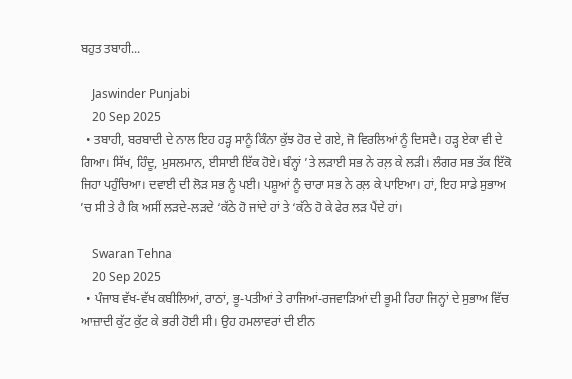ਬਹੁਤ ਤਬਾਹੀ...

    Jaswinder Punjabi
    20 Sep 2025
  • ਤਬਾਹੀ, ਬਰਬਾਦੀ ਦੇ ਨਾਲ ਇਹ ਹੜ੍ਹ ਸਾਨੂੰ ਕਿੰਨਾ ਕੁੱਝ ਹੋਰ ਦੇ ਗਏ, ਜੋ ਵਿਰਲਿਆਂ ਨੂੰ ਦਿਸਦੈ। ਹੜ੍ਹ ਏਕਾ ਵੀ ਦੇ ਗਿਆ। ਸਿੱਖ, ਹਿੰਦੂ, ਮੁਸਲਮਾਨ, ਈਸਾਈ ਇੱਕ ਹੋਏ। ਬੰਨ੍ਹਾਂ ’ਤੇ ਲੜਾਈ ਸਭ ਨੇ ਰਲ਼ ਕੇ ਲੜੀ। ਲੰਗਰ ਸਭ ਤੱਕ ਇੱਕੋ ਜਿਹਾ ਪਹੁੰਚਿਆ। ਦਵਾਈ ਦੀ ਲੋੜ ਸਭ ਨੂੰ ਪਈ। ਪਸ਼ੂਆਂ ਨੂੰ ਚਾਰਾ ਸਭ ਨੇ ਰਲ਼ ਕੇ ਪਾਇਆ। ਹਾਂ, ਇਹ ਸਾਡੇ ਸੁਭਾਅ ’ਚ ਸੀ ਤੇ ਹੈ ਕਿ ਅਸੀਂ ਲੜਦੇ-ਲੜਦੇ ‘ਕੱਠੇ ਹੋ ਜਾਂਦੇ ਹਾਂ ਤੇ ‘ਕੱਠੇ ਹੋ ਕੇ ਫੇਰ ਲੜ ਪੈਂਦੇ ਹਾਂ।

    Swaran Tehna
    20 Sep 2025
  • ਪੰਜਾਬ ਵੱਖ-ਵੱਖ ਕਬੀਲਿਆਂ, ਰਾਠਾਂ, ਭੂ-ਪਤੀਆਂ ਤੇ ਰਾਜਿਆਂ-ਰਜਵਾਡ਼ਿਆਂ ਦੀ ਭੂਮੀ ਰਿਹਾ ਜਿਨ੍ਹਾਂ ਦੇ ਸੁਭਾਅ ਵਿੱਚ ਆਜ਼ਾਦੀ ਕੁੱਟ ਕੁੱਟ ਕੇ ਭਰੀ ਹੋਈ ਸੀ। ਉਹ ਹਮਲਾਵਰਾਂ ਦੀ ਈਨ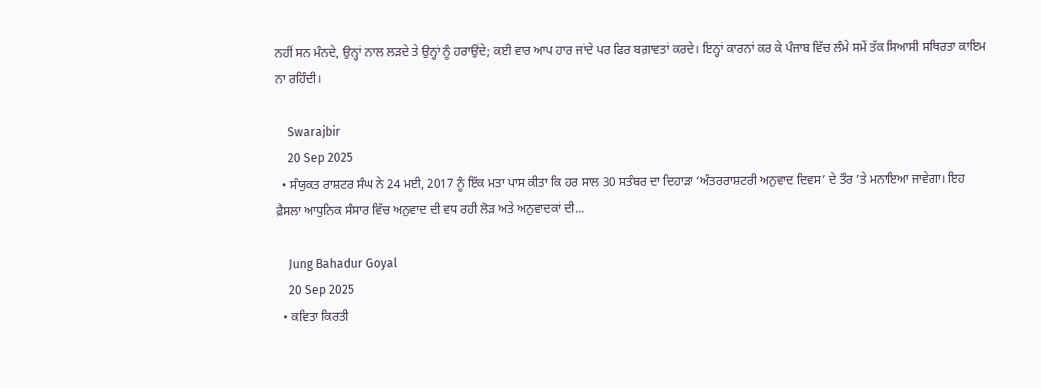ਨਹੀਂ ਸਨ ਮੰਨਦੇ, ਉਨ੍ਹਾਂ ਨਾਲ ਲਡ਼ਦੇ ਤੇ ਉਨ੍ਹਾਂ ਨੂੰ ਹਰਾਉਂਦੇ; ਕਈ ਵਾਰ ਆਪ ਹਾਰ ਜਾਂਦੇ ਪਰ ਫਿਰ ਬਗ਼ਾਵਤਾਂ ਕਰਦੇ। ਇਨ੍ਹਾਂ ਕਾਰਨਾਂ ਕਰ ਕੇ ਪੰਜਾਬ ਵਿੱਚ ਲੰਮੇ ਸਮੇਂ ਤੱਕ ਸਿਆਸੀ ਸਥਿਰਤਾ ਕਾਇਮ ਨਾ ਰਹਿੰਦੀ।

    Swarajbir
    20 Sep 2025
  • ਸੰਯੁਕਤ ਰਾਸ਼ਟਰ ਸੰਘ ਨੇ 24 ਮਈ, 2017 ਨੂੰ ਇੱਕ ਮਤਾ ਪਾਸ ਕੀਤਾ ਕਿ ਹਰ ਸਾਲ 30 ਸਤੰਬਰ ਦਾ ਦਿਹਾੜਾ ‘ਅੰਤਰਰਾਸ਼ਟਰੀ ਅਨੁਵਾਦ ਦਿਵਸ’ ਦੇ ਤੌਰ ’ਤੇ ਮਨਾਇਆ ਜਾਵੇਗਾ। ਇਹ ਫ਼ੈਸਲਾ ਆਧੁਨਿਕ ਸੰਸਾਰ ਵਿੱਚ ਅਨੁਵਾਦ ਦੀ ਵਧ ਰਹੀ ਲੋੜ ਅਤੇ ਅਨੁਵਾਦਕਾਂ ਦੀ...

    Jung Bahadur Goyal
    20 Sep 2025
  • ਕਵਿਤਾ ਕਿਰਤੀ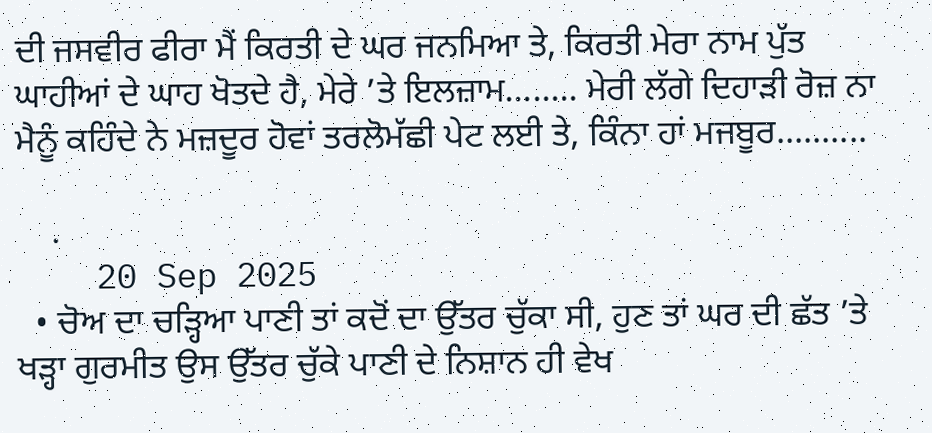ਦੀ ਜਸਵੀਰ ਫੀਰਾ ਮੈਂ ਕਿਰਤੀ ਦੇ ਘਰ ਜਨਮਿਆ ਤੇ, ਕਿਰਤੀ ਮੇਰਾ ਨਾਮ ਪੁੱਤ ਘਾਹੀਆਂ ਦੇ ਘਾਹ ਖੋਤਦੇ ਹੈ, ਮੇਰੇ ’ਤੇ ਇਲਜ਼ਾਮ........ ਮੇਰੀ ਲੱਗੇ ਦਿਹਾੜੀ ਰੋਜ਼ ਨਾ ਮੈਨੂੰ ਕਹਿੰਦੇ ਨੇ ਮਜ਼ਦੂਰ ਹੋਵਾਂ ਤਰਲੋਮੱਛੀ ਪੇਟ ਲਈ ਤੇ, ਕਿੰਨਾ ਹਾਂ ਮਜਬੂਰ..........

    .
    20 Sep 2025
  • ਚੋਅ ਦਾ ਚੜ੍ਹਿਆ ਪਾਣੀ ਤਾਂ ਕਦੋਂ ਦਾ ਉੱਤਰ ਚੁੱਕਾ ਸੀ, ਹੁਣ ਤਾਂ ਘਰ ਦੀ ਛੱਤ ’ਤੇ ਖੜ੍ਹਾ ਗੁਰਮੀਤ ਉਸ ਉੱਤਰ ਚੁੱਕੇ ਪਾਣੀ ਦੇ ਨਿਸ਼ਾਨ ਹੀ ਵੇਖ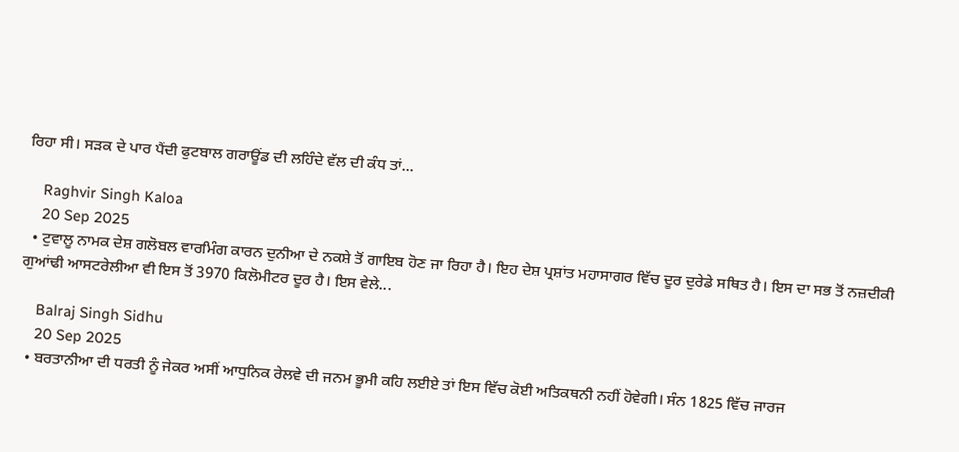ਰਿਹਾ ਸੀ। ਸੜਕ ਦੇ ਪਾਰ ਪੈਂਦੀ ਫੁਟਬਾਲ ਗਰਾਊਂਡ ਦੀ ਲਹਿੰਦੇ ਵੱਲ ਦੀ ਕੰਧ ਤਾਂ...

    Raghvir Singh Kaloa
    20 Sep 2025
  • ਟੁਵਾਲੂ ਨਾਮਕ ਦੇਸ਼ ਗਲੋਬਲ ਵਾਰਮਿੰਗ ਕਾਰਨ ਦੁਨੀਆ ਦੇ ਨਕਸ਼ੇ ਤੋਂ ਗਾਇਬ ਹੋਣ ਜਾ ਰਿਹਾ ਹੈ। ਇਹ ਦੇਸ਼ ਪ੍ਰਸ਼ਾਂਤ ਮਹਾਸਾਗਰ ਵਿੱਚ ਦੂਰ ਦੁਰੇਡੇ ਸਥਿਤ ਹੈ। ਇਸ ਦਾ ਸਭ ਤੋਂ ਨਜ਼ਦੀਕੀ ਗੁਆਂਢੀ ਆਸਟਰੇਲੀਆ ਵੀ ਇਸ ਤੋਂ 3970 ਕਿਲੋਮੀਟਰ ਦੂਰ ਹੈ। ਇਸ ਵੇਲੇ...

    Balraj Singh Sidhu
    20 Sep 2025
  • ਬਰਤਾਨੀਆ ਦੀ ਧਰਤੀ ਨੂੰ ਜੇਕਰ ਅਸੀਂ ਆਧੁਨਿਕ ਰੇਲਵੇ ਦੀ ਜਨਮ ਭੂਮੀ ਕਹਿ ਲਈਏ ਤਾਂ ਇਸ ਵਿੱਚ ਕੋਈ ਅਤਿਕਥਨੀ ਨਹੀਂ ਹੋਵੇਗੀ। ਸੰਨ 1825 ਵਿੱਚ ਜਾਰਜ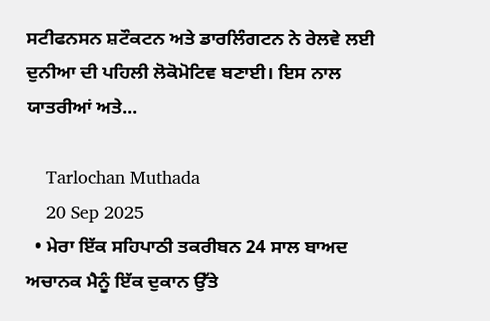ਸਟੀਫਨਸਨ ਸ਼ਟੌਕਟਨ ਅਤੇ ਡਾਰਲਿੰਗਟਨ ਨੇ ਰੇਲਵੇ ਲਈ ਦੁਨੀਆ ਦੀ ਪਹਿਲੀ ਲੋਕੋਮੋਟਿਵ ਬਣਾਈ। ਇਸ ਨਾਲ ਯਾਤਰੀਆਂ ਅਤੇ...

    Tarlochan Muthada
    20 Sep 2025
  • ਮੇਰਾ ਇੱਕ ਸਹਿਪਾਠੀ ਤਕਰੀਬਨ 24 ਸਾਲ ਬਾਅਦ ਅਚਾਨਕ ਮੈਨੂੰ ਇੱਕ ਦੁਕਾਨ ਉੱਤੇ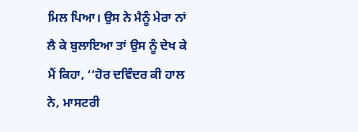ਮਿਲ ਪਿਆ। ਉਸ ਨੇ ਮੈਨੂੰ ਮੇਰਾ ਨਾਂ ਲੈ ਕੇ ਬੁਲਾਇਆ ਤਾਂ ਉਸ ਨੂੰ ਦੇਖ ਕੇ ਮੈਂ ਕਿਹਾ, ‘‘ਹੋਰ ਦਵਿੰਦਰ ਕੀ ਹਾਲ ਨੇ, ਮਾਸਟਰੀ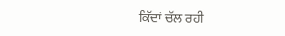ਕਿੱਦਾਂ ਚੱਲ ਰਹੀ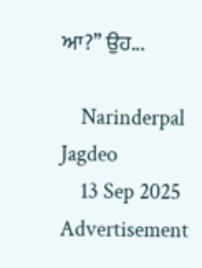ਆ?’’ ਉਹ...

    Narinderpal Jagdeo
    13 Sep 2025
Advertisement